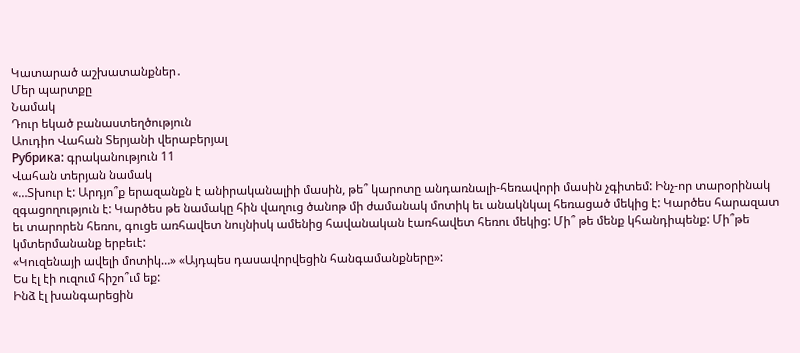Կատարած աշխատանքներ․
Մեր պարտքը
Նամակ
Դուր եկած բանաստեղծություն
Աուդիո Վահան Տերյանի վերաբերյալ
Рубрика: գրականություն 11
Վահան տերյան նամակ
«…Տխուր է: Արդյո՞ք երազանքն է անիրականալիի մասին, թե՞ կարոտը անդառնալի-հեռավորի մասին չգիտեմ: Ինչ-որ տարօրինակ զգացողություն է: Կարծես թե նամակը հին վաղուց ծանոթ մի ժամանակ մոտիկ եւ անակնկալ հեռացած մեկից է: Կարծես հարազատ եւ տարորեն հեռու, գուցե առհավետ նույնիսկ ամենից հավանական էառհավետ հեռու մեկից: Մի՞ թե մենք կհանդիպենք: Մի՞թե կմտերմանանք երբեւէ:
«Կուզենայի ավելի մոտիկ…» «Այդպես դասավորվեցին հանգամանքները»:
Ես էլ էի ուզում հիշո՞ւմ եք:
Ինձ էլ խանգարեցին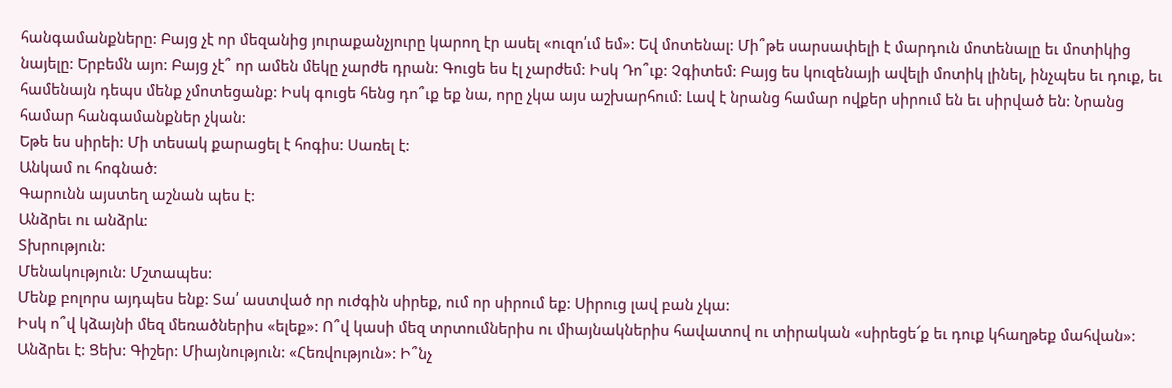հանգամանքները: Բայց չէ որ մեզանից յուրաքանչյուրը կարող էր ասել «ուզո՛ւմ եմ»: Եվ մոտենալ: Մի՞թե սարսափելի է մարդուն մոտենալը եւ մոտիկից նայելը: Երբեմն այո: Բայց չէ՞ որ ամեն մեկը չարժե դրան: Գուցե ես էլ չարժեմ: Իսկ Դո՞ւք: Չգիտեմ: Բայց ես կուզենայի ավելի մոտիկ լինել, ինչպես եւ դուք, եւ համենայն դեպս մենք չմոտեցանք: Իսկ գուցե հենց դո՞ւք եք նա, որը չկա այս աշխարհում: Լավ է նրանց համար ովքեր սիրում են եւ սիրված են: Նրանց համար հանգամանքներ չկան:
Եթե ես սիրեի: Մի տեսակ քարացել է հոգիս: Սառել է:
Անկամ ու հոգնած:
Գարունն այստեղ աշնան պես է:
Անձրեւ ու անձրև:
Տխրություն:
Մենակություն: Մշտապես:
Մենք բոլորս այդպես ենք: Տա՛ աստված որ ուժգին սիրեք, ում որ սիրում եք: Սիրուց լավ բան չկա:
Իսկ ո՞վ կձայնի մեզ մեռածներիս «ելեք»: Ո՞վ կասի մեզ տրտումներիս ու միայնակներիս հավատով ու տիրական «սիրեցե՜ք եւ դուք կհաղթեք մահվան»:
Անձրեւ է: Ցեխ: Գիշեր: Միայնություն: «Հեռվություն»: Ի՞նչ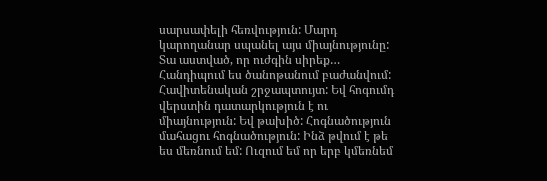սարսափելի հեռվություն: Մարդ կարողանար սպանել այս միայնությունը: Տա աստված, որ ուժգին սիրեք… Հանդիպում ես ծանոթանում բաժանվում: Հավիտենական շրջապտույտ: Եվ հոգումդ վերստին դատարկություն է ու միայնություն: Եվ թախիծ: Հոգնածություն մահացու հոգնածություն: Ինձ թվում է թե ես մեռնում եմ: Ուզում եմ որ երբ կմեռնեմ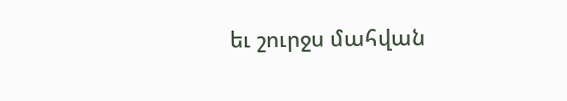եւ շուրջս մահվան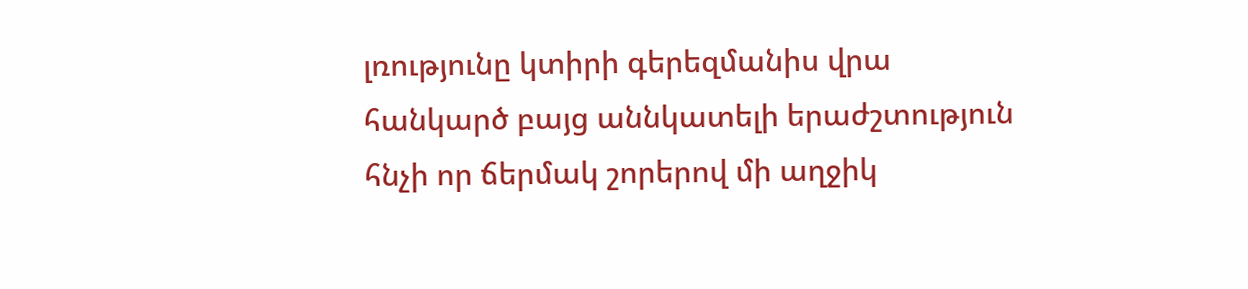լռությունը կտիրի գերեզմանիս վրա հանկարծ բայց աննկատելի երաժշտություն հնչի որ ճերմակ շորերով մի աղջիկ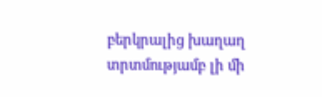բերկրալից խաղաղ տրտմությամբ լի մի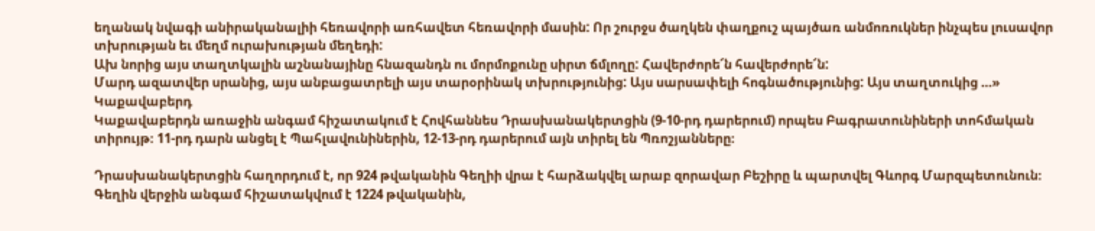եղանակ նվագի անիրականալիի հեռավորի առհավետ հեռավորի մասին: Որ շուրջս ծաղկեն փաղքուշ պայծառ անմոռուկներ ինչպես լուսավոր տխրության եւ մեղմ ուրախության մեղեդի:
Ախ նորից այս տաղտկալին աշնանայինը հնազանդն ու մորմոքունը սիրտ ճմլողը: Հավերժորե՜ն հավերժորե՜ն:
Մարդ ազատվեր սրանից, այս անբացատրելի այս տարօրինակ տխրությունից: Այս սարսափելի հոգնածությունից: Այս տաղտուկից …»
Կաքավաբերդ
Կաքավաբերդն առաջին անգամ հիշատակում է Հովհաննես Դրասխանակերտցին (9-10-րդ դարերում) որպես Բագրատունիների տոհմական տիրույթ։ 11-րդ դարն անցել է Պահլավունիներին, 12-13-րդ դարերում այն տիրել են Պռոշյանները։

Դրասխանակերտցին հաղորդում է, որ 924 թվականին Գեղիի վրա է հարձակվել արաբ զորավար Բեշիրը և պարտվել Գևորգ Մարզպետունուն։ Գեղին վերջին անգամ հիշատակվում է 1224 թվականին,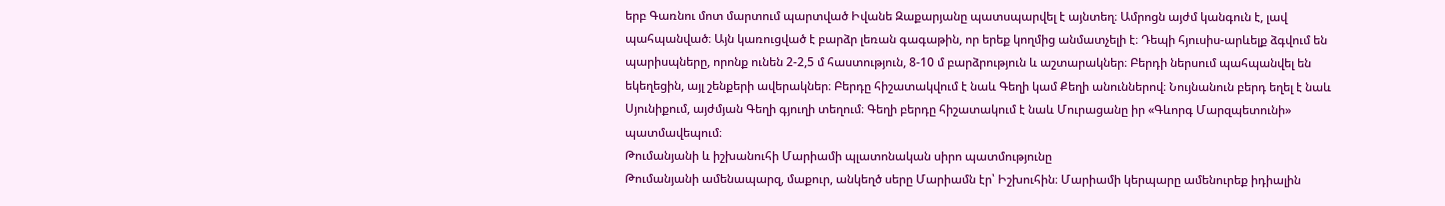երբ Գառնու մոտ մարտում պարտված Իվանե Զաքարյանը պատսպարվել է այնտեղ։ Ամրոցն այժմ կանգուն է, լավ պահպանված։ Այն կառուցված է բարձր լեռան գագաթին, որ երեք կողմից անմատչելի է։ Դեպի հյուսիս-արևելք ձգվում են պարիսպները, որոնք ունեն 2-2,5 մ հաստություն, 8-10 մ բարձրություն և աշտարակներ։ Բերդի ներսում պահպանվել են եկեղեցին, այլ շենքերի ավերակներ։ Բերդը հիշատակվում է նաև Գեղի կամ Քեղի անուններով։ Նույնանուն բերդ եղել է նաև Սյունիքում, այժմյան Գեղի գյուղի տեղում։ Գեղի բերդը հիշատակում է նաև Մուրացանը իր «Գևորգ Մարզպետունի» պատմավեպում։
Թումանյանի և իշխանուհի Մարիամի պլատոնական սիրո պատմությունը
Թումանյանի ամենապարզ, մաքուր, անկեղծ սերը Մարիամն էր՝ Իշխուհին։ Մարիամի կերպարը ամենուրեք իդիալին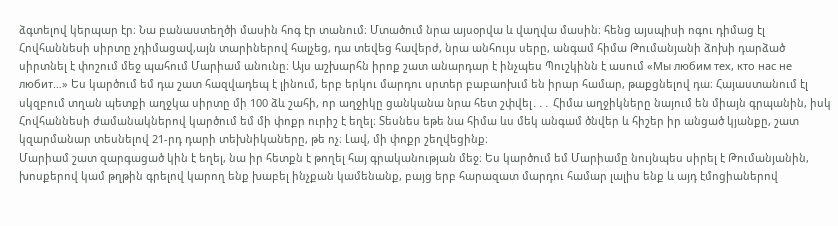ձգտելով կերպար էր։ Նա բանաստեղծի մասին հոգ էր տանում։ Մտածում նրա այսօրվա և վաղվա մասին։ հենց այսպիսի ոգու դիմաց էլ Հովհաննեսի սիրտը չդիմացավ,այն տարիներով հալչեց, դա տեվեց հավերժ, նրա անհույս սերը, անգամ հիմա Թումանյանի ձոխի դարձած սիրտնել է փոշում մեջ պահում Մարիամ անունը։ Այս աշխարհն իրոք շատ անարդար է ինչպես Պուշկինն է ասում «Мы любим тех, кто нас не любит…» Ես կարծում եմ դա շատ հազվադեպ է լինում, երբ երկու մարդու սրտեր բաբաոխւմ են իրար համար, թաքցնելով դա։ Հայաստանում էլ սկզբում տղան պետքի աղջկա սիրտը մի 100 ձև շահի, որ աղջիկը ցանկանա նրա հետ շփվել․․․ Հիմա աղջիկները նայում են միայն գրպանին, իսկ Հովհաննեսի ժամանակներով կարծում եմ մի փոքր ուրիշ է եղել։ Տեսնես եթե նա հիմա ևս մեկ անգամ ծնվեր և հիշեր իր անցած կյանքը, շատ կզարմանար տեսնելով 21-րդ դարի տեխնիկաները, թե ոչ։ Լավ, մի փոքր շեղվեցինք։
Մարիամ շատ զարգացած կին է եղել, նա իր հետքն է թողել հայ գրականության մեջ։ Ես կարծում եմ Մարիամը նույնպես սիրել է Թումանյանին, խոսքերով կամ թղթին գրելով կարող ենք խաբել ինչքան կամենանք, բայց երբ հարազատ մարդու համար լալիս ենք և այդ էմոցիաներով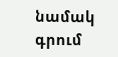նամակ գրում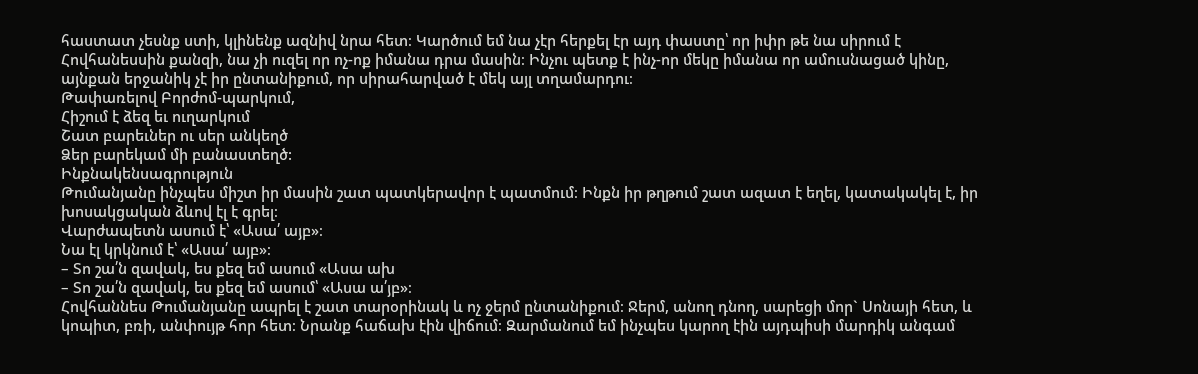հաստատ չեսնք ստի, կլինենք ազնիվ նրա հետ։ Կարծում եմ նա չէր հերքել էր այդ փաստը՝ որ իփր թե նա սիրում է Հովհանեսսին քանզի, նա չի ուզել որ ոչ-ոք իմանա դրա մասին։ Ինչու պետք է ինչ-որ մեկը իմանա որ ամուսնացած կինը, այնքան երջանիկ չէ իր ընտանիքում, որ սիրահարված է մեկ այլ տղամարդու։
Թափառելով Բորժոմ-պարկում,
Հիշում է ձեզ եւ ուղարկում
Շատ բարեւներ ու սեր անկեղծ
Ձեր բարեկամ մի բանաստեղծ:
Ինքնակենսագրություն
Թումանյանը ինչպես միշտ իր մասին շատ պատկերավոր է պատմում։ Ինքն իր թղթում շատ ազատ է եղել, կատակակել է, իր խոսակցական ձևով էլ է գրել։
Վարժապետն ասում է՝ «Ասա՛ այբ»։
Նա էլ կրկնում է՝ «Ասա՛ այբ»։
– Տո շա՛ն զավակ, ես քեզ եմ ասում «Ասա ախ
– Տո շա՛ն զավակ, ես քեզ եմ ասում՝ «Ասա ա՛յբ»։
Հովհաննես Թումանյանը ապրել է շատ տարօրինակ և ոչ ջերմ ընտանիքում։ Ջերմ, անող դնող, սարեցի մոր` Սոնայի հետ, և կոպիտ, բռի, անփույթ հոր հետ։ Նրանք հաճախ էին վիճում։ Զարմանում եմ ինչպես կարող էին այդպիսի մարդիկ անգամ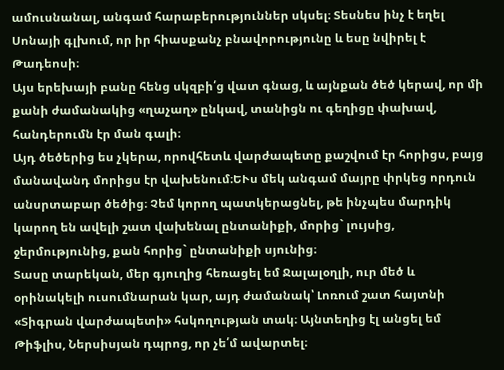ամուսնանալ, անգամ հարաբերություններ սկսել։ Տեսնես ինչ է եղել Սոնայի գլխում, որ իր հիասքանչ բնավորությունը և եսը նվիրել է Թադեոսի։
Այս երեխայի բանը հենց սկզբի՛ց վատ գնաց, և այնքան ծեծ կերավ, որ մի քանի ժամանակից «ղաչաղ» ընկավ, տանիցն ու գեղիցը փախավ, հանդերումն էր ման գալի։
Այդ ծեծերից ես չկերա, որովհետև վարժապետը քաշվում էր հորիցս, բայց մանավանդ մորիցս էր վախենում։ԵՒս մեկ անգամ մայրը փրկեց որդուն անսրտաբար ծեծից։ Չեմ կորող պատկերացնել, թե ինչպես մարդիկ կարող են ավելի շատ վախենալ ընտանիքի, մորից` լույսից, ջերմությունից, քան հորից` ընտանիքի սյունից։
Տասը տարեկան, մեր գյուղից հեռացել եմ Ջալալօղլի, ուր մեծ և օրինակելի ուսումնարան կար, այդ ժամանակ՝ Լոռում շատ հայտնի «Տիգրան վարժապետի» հսկողության տակ։ Այնտեղից էլ անցել եմ Թիֆլիս, Ներսիսյան դպրոց, որ չե՛մ ավարտել։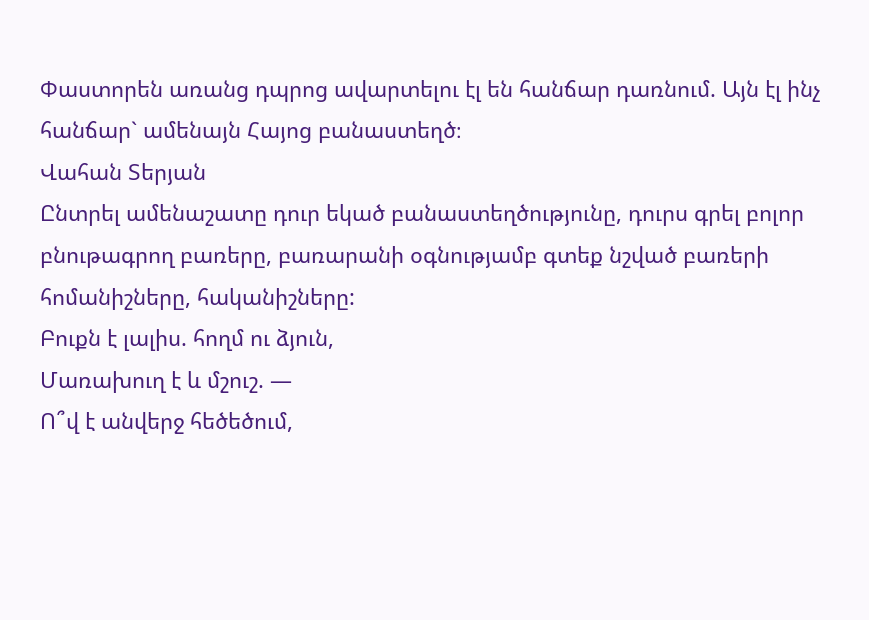Փաստորեն առանց դպրոց ավարտելու էլ են հանճար դառնում. Այն էլ ինչ հանճար` ամենայն Հայոց բանաստեղծ։
Վահան Տերյան
Ընտրել ամենաշատը դուր եկած բանաստեղծությունը, դուրս գրել բոլոր բնութագրող բառերը, բառարանի օգնությամբ գտեք նշված բառերի հոմանիշները, հականիշները:
Բուքն է լալիս. հողմ ու ձյուն,
Մառախուղ է և մշուշ. —
Ո՞վ է անվերջ հեծեծում,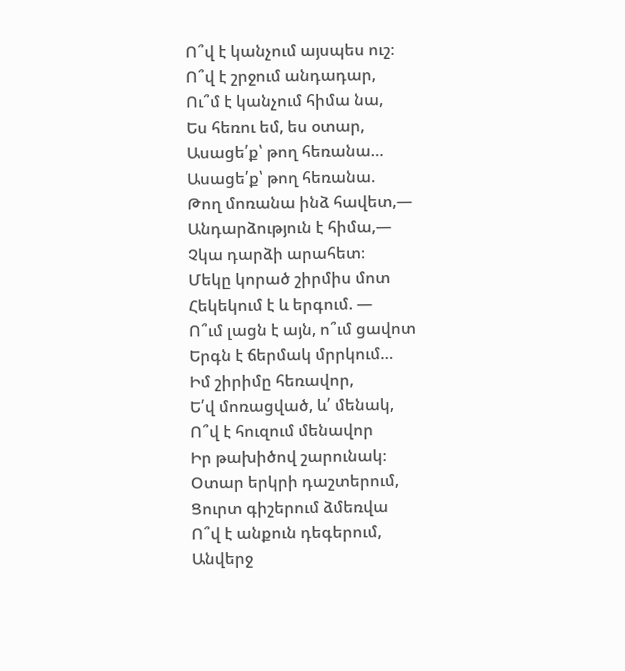Ո՞վ է կանչում այսպես ուշ։
Ո՞վ է շրջում անդադար,
Ու՞մ է կանչում հիմա նա,
Ես հեռու եմ, ես օտար,
Ասացե՛ք՝ թող հեռանա…
Ասացե՛ք՝ թող հեռանա.
Թող մոռանա ինձ հավետ,—
Անդարձություն է հիմա,—
Չկա դարձի արահետ։
Մեկը կորած շիրմիս մոտ
Հեկեկում է և երգում. —
Ո՞ւմ լացն է այն, ո՞ւմ ցավոտ
Երգն է ճերմակ մրրկում…
Իմ շիրիմը հեռավոր,
Ե՛վ մոռացված, և՛ մենակ,
Ո՞վ է հուզում մենավոր
Իր թախիծով շարունակ։
Օտար երկրի դաշտերում,
Ցուրտ գիշերում ձմեռվա
Ո՞վ է անքուն դեգերում,
Անվերջ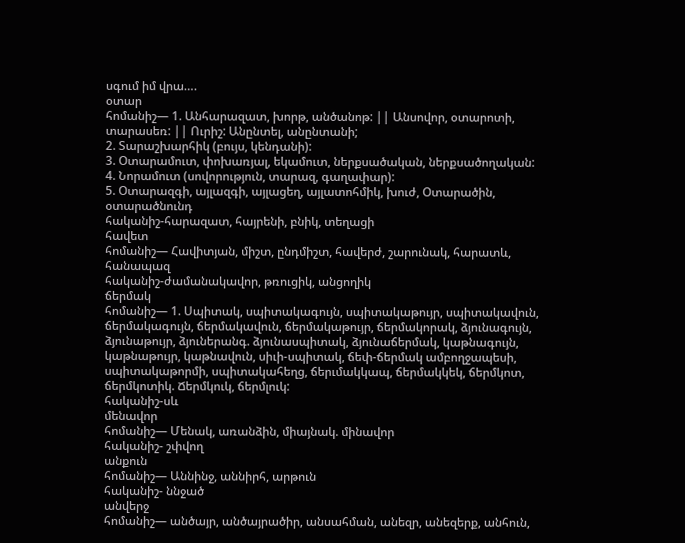սգում իմ վրա….
օտար
հոմանիշ— 1. Անհարազատ, խորթ, անծանոթ: || Անսովոր, օտարոտի, տարասեռ: || Ուրիշ: Անընտել, անընտանի;
2. Տարաշխարհիկ (բույս, կենդանի):
3. Օտարամուտ, փոխառյալ, եկամուտ, ներքսածական, ներքսածողական:
4. Նորամուտ (սովորություն, տարազ, գաղափար):
5. Օտարազգի, այլազգի, այլացեղ, այլատոհմիկ, խուժ, Օտարածին, օտարածնունդ
հականիշ-հարազատ, հայրենի, բնիկ, տեղացի
հավետ
հոմանիշ— Հավիտյան, միշտ, ընդմիշտ, հավերժ, շարունակ, հարատև, հանապազ
հականիշ-ժամանակավոր, թռուցիկ, անցողիկ
ճերմակ
հոմանիշ— 1. Սպիտակ, սպիտակագույն, սպիտակաթույր, սպիտակավուն, ճերմակագույն, ճերմակավուն, ճերմակաթույր, ճերմակորակ, ձյունագույն, ձյունաթույր, ձյուներանգ. ձյունասպիտակ, ձյունաճերմակ, կաթնագույն, կաթնաթույր, կաթնավուն, սիւի-սպիտակ, ճեփ-ճերմակ ամբողջապեսի, սպիտակաթորմի, սպիտակահեղց, ճերւմակկապ, ճերմակկեկ, ճերմկոտ, ճերմկոտիկ. Ճերմկուկ, ճերմլուկ:
հականիշ-սև
մենավոր
հոմանիշ— Մենակ, առանձին, միայնակ. մինավոր
հականիշ- շփվող
անքուն
հոմանիշ— Աննինջ, աննիրհ, արթուն
հականիշ- ննջած
անվերջ
հոմանիշ— անծայր, անծայրածիր, անսահման, անեզր, անեզերք, անհուն,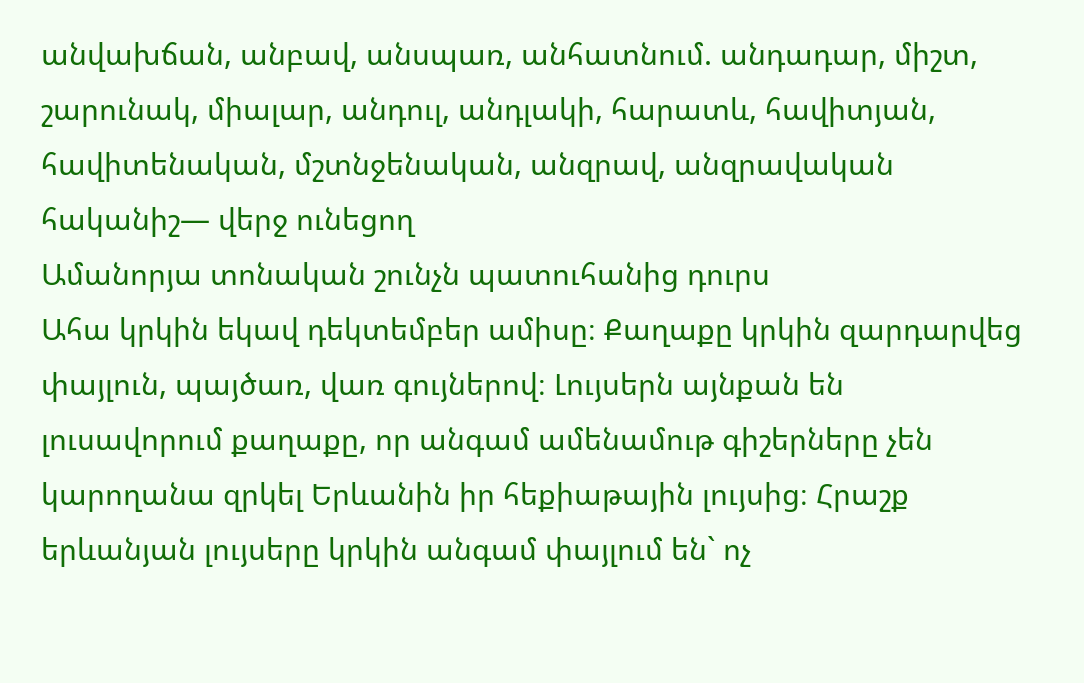անվախճան, անբավ, անսպառ, անհատնում. անդադար, միշտ, շարունակ, միալար, անդուլ, անդլակի, հարատև, հավիտյան, հավիտենական, մշտնջենական, անզրավ, անզրավական
հականիշ— վերջ ունեցող
Ամանորյա տոնական շունչն պատուհանից դուրս
Ահա կրկին եկավ դեկտեմբեր ամիսը։ Քաղաքը կրկին զարդարվեց փայլուն, պայծառ, վառ գույներով։ Լույսերն այնքան են լուսավորում քաղաքը, որ անգամ ամենամութ գիշերները չեն կարողանա զրկել Երևանին իր հեքիաթային լույսից։ Հրաշք երևանյան լույսերը կրկին անգամ փայլում են` ոչ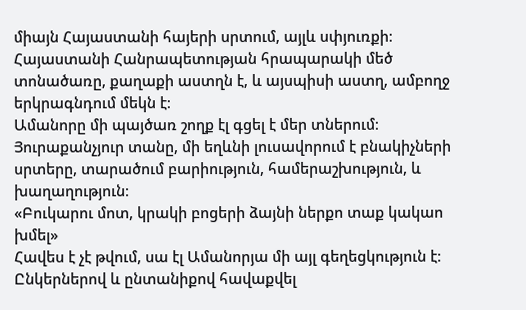միայն Հայաստանի հայերի սրտում, այլև սփյուռքի։ Հայաստանի Հանրապետության հրապարակի մեծ տոնածառը, քաղաքի աստղն է, և այսպիսի աստղ, ամբողջ երկրագնդում մեկն է։
Ամանորը մի պայծառ շողք էլ գցել է մեր տներում։ Յուրաքանչյուր տանը, մի եղևնի լուսավորում է բնակիչների սրտերը, տարածում բարիություն, համերաշխություն, և խաղաղություն։
«Բուկարու մոտ, կրակի բոցերի ձայնի ներքո տաք կակաո խմել»
Հավես է չէ թվում, սա էլ Ամանորյա մի այլ գեղեցկություն է։ Ընկերներով և ընտանիքով հավաքվել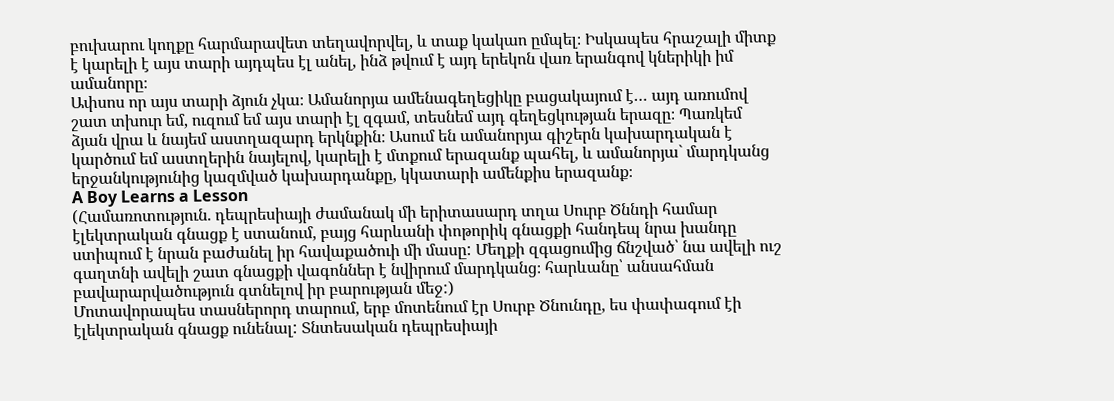բուխարու կողքը հարմարավետ տեղավորվել, և տաք կակաո ըմպել։ Իսկապես հրաշալի միտք է կարելի է այս տարի այդպես էլ անել, ինձ թվում է այդ երեկոն վառ երանգով կներիկի իմ ամանորը։
Ափսոս որ այս տարի ձյուն չկա։ Ամանորյա ամենագեղեցիկը բացակայում է… այդ առումով շատ տխուր եմ, ուզում եմ այս տարի էլ զգամ, տեսնեմ այդ գեղեցկության երազը։ Պառկեմ ձյան վրա և նայեմ աստղազարդ երկնքին։ Ասում են ամանորյա գիշերն կախարդական է կարծում եմ աստղերին նայելով, կարելի է մտքում երազանք պահել, և ամանորյա` մարդկանց երջանկությունից կազմված կախարդանքը, կկատարի ամենքիս երազանք։
A Boy Learns a Lesson
(Համառոտություն. դեպրեսիայի ժամանակ մի երիտասարդ տղա Սուրբ Ծննդի համար էլեկտրական գնացք է ստանում, բայց հարևանի փոթորիկ գնացքի հանդեպ նրա խանդը ստիպում է նրան բաժանել իր հավաքածուի մի մասը: Մեղքի զգացումից ճնշված՝ նա ավելի ուշ գաղտնի ավելի շատ գնացքի վագոններ է նվիրում մարդկանց։ հարևանը՝ անսահման բավարարվածություն գտնելով իր բարության մեջ:)
Մոտավորապես տասներորդ տարում, երբ մոտենում էր Սուրբ Ծնունդը, ես փափագում էի էլեկտրական գնացք ունենալ: Տնտեսական դեպրեսիայի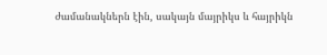ժամանակներն էին, սակայն մայրիկս և հայրիկն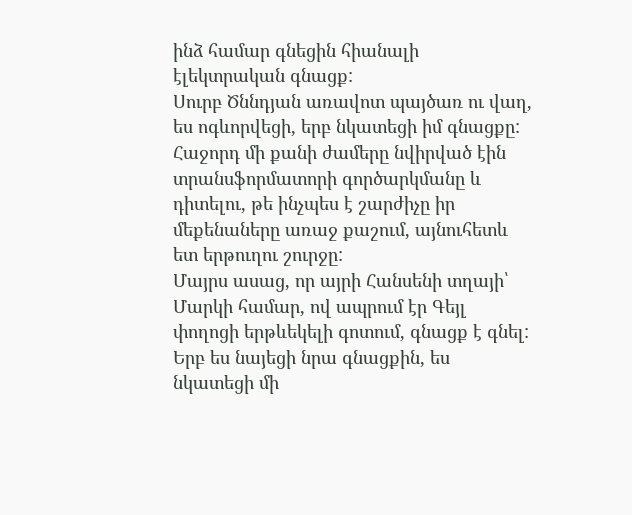ինձ համար գնեցին հիանալի էլեկտրական գնացք:
Սուրբ Ծննդյան առավոտ պայծառ ու վաղ, ես ոգևորվեցի, երբ նկատեցի իմ գնացքը: Հաջորդ մի քանի ժամերը նվիրված էին տրանսֆորմատորի գործարկմանը և դիտելու, թե ինչպես է շարժիչը իր մեքենաները առաջ քաշում, այնուհետև ետ երթուղու շուրջը:
Մայրս ասաց, որ այրի Հանսենի տղայի՝ Մարկի համար, ով ապրում էր Գեյլ փողոցի երթևեկելի գոտում, գնացք է գնել: Երբ ես նայեցի նրա գնացքին, ես նկատեցի մի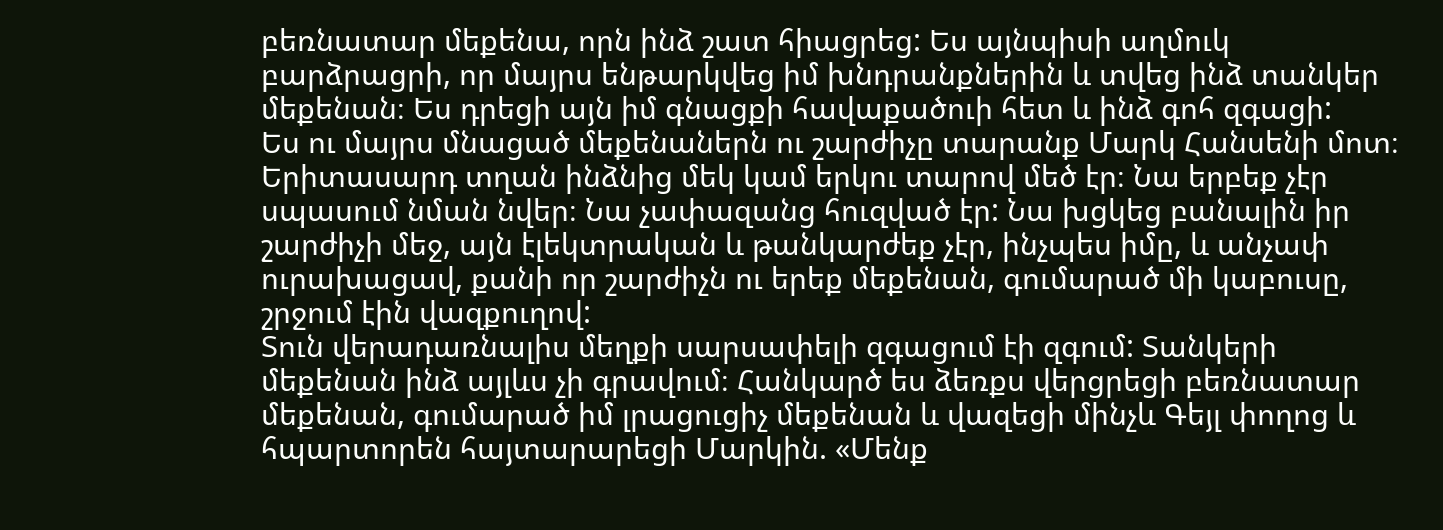բեռնատար մեքենա, որն ինձ շատ հիացրեց: Ես այնպիսի աղմուկ բարձրացրի, որ մայրս ենթարկվեց իմ խնդրանքներին և տվեց ինձ տանկեր մեքենան։ Ես դրեցի այն իմ գնացքի հավաքածուի հետ և ինձ գոհ զգացի:
Ես ու մայրս մնացած մեքենաներն ու շարժիչը տարանք Մարկ Հանսենի մոտ։ Երիտասարդ տղան ինձնից մեկ կամ երկու տարով մեծ էր։ Նա երբեք չէր սպասում նման նվեր։ Նա չափազանց հուզված էր: Նա խցկեց բանալին իր շարժիչի մեջ, այն էլեկտրական և թանկարժեք չէր, ինչպես իմը, և անչափ ուրախացավ, քանի որ շարժիչն ու երեք մեքենան, գումարած մի կաբուսը, շրջում էին վազքուղով:
Տուն վերադառնալիս մեղքի սարսափելի զգացում էի զգում: Տանկերի մեքենան ինձ այլևս չի գրավում։ Հանկարծ ես ձեռքս վերցրեցի բեռնատար մեքենան, գումարած իմ լրացուցիչ մեքենան և վազեցի մինչև Գեյլ փողոց և հպարտորեն հայտարարեցի Մարկին. «Մենք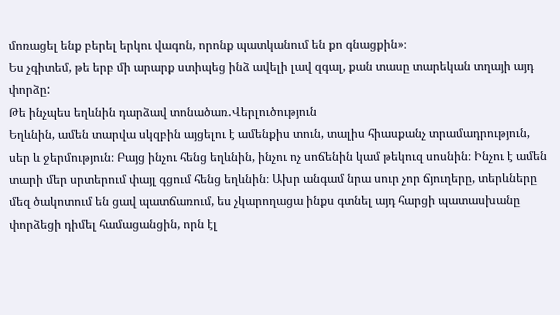մոռացել ենք բերել երկու վագոն, որոնք պատկանում են քո գնացքին»։
Ես չգիտեմ, թե երբ մի արարք ստիպեց ինձ ավելի լավ զգալ, քան տասը տարեկան տղայի այդ փորձը:
Թե ինչպես եղևնին դարձավ տոնածառ․Վերլուծություն
Եղևնին, ամեն տարվա սկզբին այցելու է ամենքիս տուն, տալիս հիասքանչ տրամադրություն, սեր և ջերմություն։ Բայց ինչու հենց եղևնին, ինչու ոչ սոճենին կամ թեկուզ սոսնին։ Ինչու է ամեն տարի մեր սրտերում փայլ գցում հենց եղևնին։ Ախր անգամ նրա սուր չոր ճյուղերը, տերևները մեզ ծակոտում են ցավ պատճառում, ես չկարողացա ինքս գտնել այդ հարցի պատասխանը փորձեցի դիմել համացանցին, որն էլ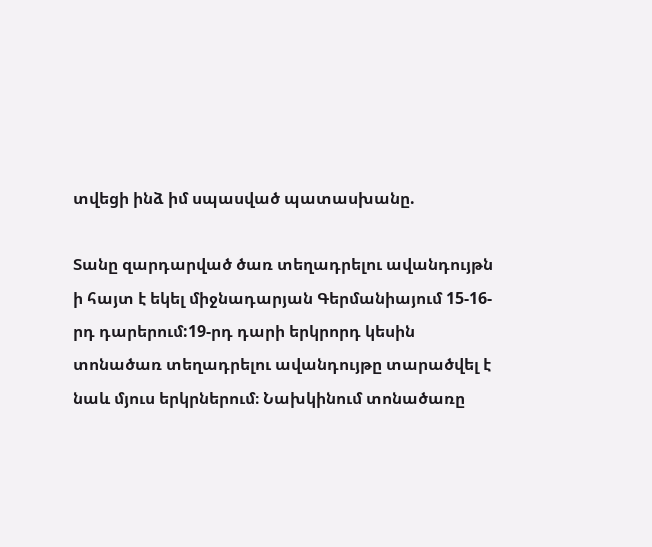տվեցի ինձ իմ սպասված պատասխանը.

Տանը զարդարված ծառ տեղադրելու ավանդույթն ի հայտ է եկել միջնադարյան Գերմանիայում 15-16-րդ դարերում:19-րդ դարի երկրորդ կեսին տոնածառ տեղադրելու ավանդույթը տարածվել է նաև մյուս երկրներում։ Նախկինում տոնածառը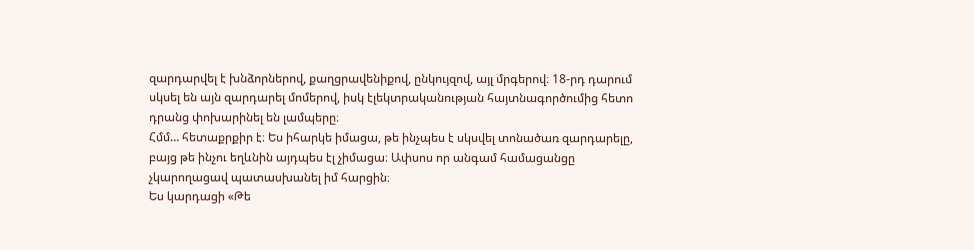զարդարվել է խնձորներով, քաղցրավենիքով, ընկույզով, այլ մրգերով։ 18-րդ դարում սկսել են այն զարդարել մոմերով, իսկ էլեկտրականության հայտնագործումից հետո դրանց փոխարինել են լամպերը։
Հմմ… հետաքրքիր է։ Ես իհարկե իմացա, թե ինչպես է սկսվել տոնածառ զարդարելը, բայց թե ինչու եղևնին այդպես էլ չիմացա։ Ափսոս որ անգամ համացանցը չկարողացավ պատասխանել իմ հարցին։
Ես կարդացի «Թե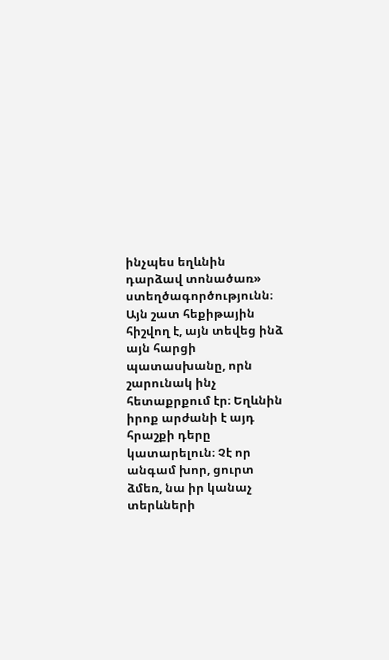ինչպես եղևնին դարձավ տոնածառ» ստեղծագործությունն։ Այն շատ հեքիթային հիշվող է, այն տեվեց ինձ այն հարցի պատասխանը, որն շարունակ ինչ հետաքրքում էր։ Եղևնին իրոք արժանի է այդ հրաշքի դերը կատարելուն։ Չէ որ անգամ խոր, ցուրտ ձմեռ, նա իր կանաչ տերևների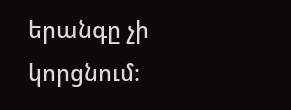երանգը չի կորցնում։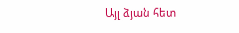Այլ ձյան հետ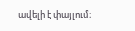ավելի է փայլում։